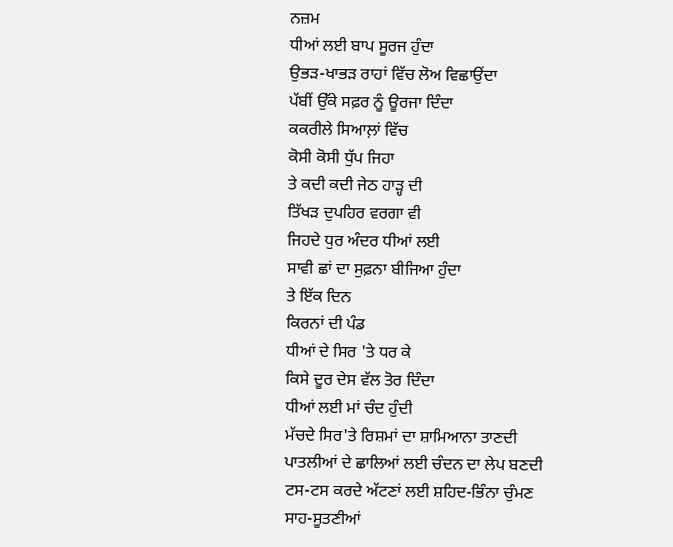ਨਜ਼ਮ
ਧੀਆਂ ਲਈ ਬਾਪ ਸੂਰਜ ਹੁੰਦਾ
ਉਭੜ-ਖਾਭੜ ਰਾਹਾਂ ਵਿੱਚ ਲੋਅ ਵਿਛਾਉਂਦਾ
ਪੱਬੀਂ ਉੱਕੇ ਸਫ਼ਰ ਨੂੰ ਊਰਜਾ ਦਿੰਦਾ
ਕਕਰੀਲੇ ਸਿਆਲ਼ਾਂ ਵਿੱਚ
ਕੋਸੀ ਕੋਸੀ ਧੁੱਪ ਜਿਹਾ
ਤੇ ਕਦੀ ਕਦੀ ਜੇਠ ਹਾੜ੍ਹ ਦੀ
ਤਿੱਖੜ ਦੁਪਹਿਰ ਵਰਗਾ ਵੀ
ਜਿਹਦੇ ਧੁਰ ਅੰਦਰ ਧੀਆਂ ਲਈ
ਸਾਵੀ ਛਾਂ ਦਾ ਸੁਫ਼ਨਾ ਬੀਜਿਆ ਹੁੰਦਾ
ਤੇ ਇੱਕ ਦਿਨ
ਕਿਰਨਾਂ ਦੀ ਪੰਡ
ਧੀਆਂ ਦੇ ਸਿਰ 'ਤੇ ਧਰ ਕੇ
ਕਿਸੇ ਦੂਰ ਦੇਸ ਵੱਲ ਤੋਰ ਦਿੰਦਾ
ਧੀਆਂ ਲਈ ਮਾਂ ਚੰਦ ਹੁੰਦੀ
ਮੱਚਦੇ ਸਿਰ'ਤੇ ਰਿਸ਼ਮਾਂ ਦਾ ਸ਼ਾਮਿਆਨਾ ਤਾਣਦੀ
ਪਾਤਲੀਆਂ ਦੇ ਛਾਲਿਆਂ ਲਈ ਚੰਦਨ ਦਾ ਲੇਪ ਬਣਦੀ
ਟਸ-ਟਸ ਕਰਦੇ ਅੱਟਣਾਂ ਲਈ ਸ਼ਹਿਦ-ਭਿੰਨਾ ਚੁੰਮਣ
ਸਾਹ-ਸੂਤਣੀਆਂ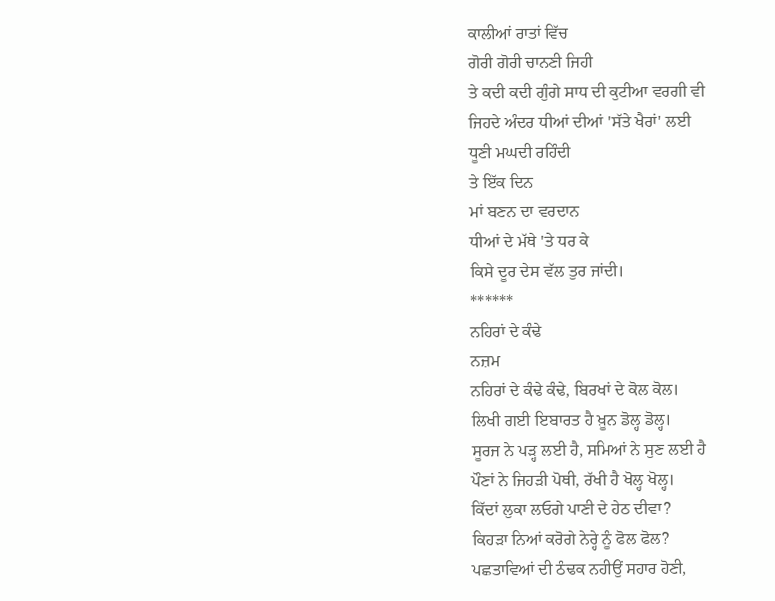ਕਾਲੀਆਂ ਰਾਤਾਂ ਵਿੱਚ
ਗੋਰੀ ਗੋਰੀ ਚਾਨਣੀ ਜਿਹੀ
ਤੇ ਕਦੀ ਕਦੀ ਗੁੰਗੇ ਸਾਧ ਦੀ ਕੁਟੀਆ ਵਰਗੀ ਵੀ
ਜਿਹਦੇ ਅੰਦਰ ਧੀਆਂ ਦੀਆਂ 'ਸੱਤੇ ਖੈਰਾਂ' ਲਈ
ਧੂਣੀ ਮਘਦੀ ਰਹਿੰਦੀ
ਤੇ ਇੱਕ ਦਿਨ
ਮਾਂ ਬਣਨ ਦਾ ਵਰਦਾਨ
ਧੀਆਂ ਦੇ ਮੱਥੇ 'ਤੇ ਧਰ ਕੇ
ਕਿਸੇ ਦੂਰ ਦੇਸ ਵੱਲ ਤੁਰ ਜਾਂਦੀ।
******
ਨਹਿਰਾਂ ਦੇ ਕੰਢੇ
ਨਜ਼ਮ
ਨਹਿਰਾਂ ਦੇ ਕੰਢੇ ਕੰਢੇ, ਬਿਰਖਾਂ ਦੇ ਕੋਲ ਕੋਲ।
ਲਿਖੀ ਗਈ ਇਬਾਰਤ ਹੈ ਖ਼ੂਨ ਡੋਲ੍ਹ ਡੋਲ੍ਹ।
ਸੂਰਜ ਨੇ ਪੜ੍ਹ ਲਈ ਹੈ, ਸਮਿਆਂ ਨੇ ਸੁਣ ਲਈ ਹੈ
ਪੌਣਾਂ ਨੇ ਜਿਹੜੀ ਪੋਥੀ, ਰੱਖੀ ਹੈ ਖੋਲ੍ਹ ਖੋਲ੍ਹ।
ਕਿੱਦਾਂ ਲੁਕਾ ਲਓਗੇ ਪਾਣੀ ਦੇ ਹੇਠ ਦੀਵਾ?
ਕਿਹੜਾ ਨਿਆਂ ਕਰੋਗੇ ਨੇਰ੍ਹੇ ਨੂੰ ਫੋਲ ਫੋਲ?
ਪਛਤਾਵਿਆਂ ਦੀ ਠੰਢਕ ਨਹੀਉਂ ਸਹਾਰ ਹੋਣੀ,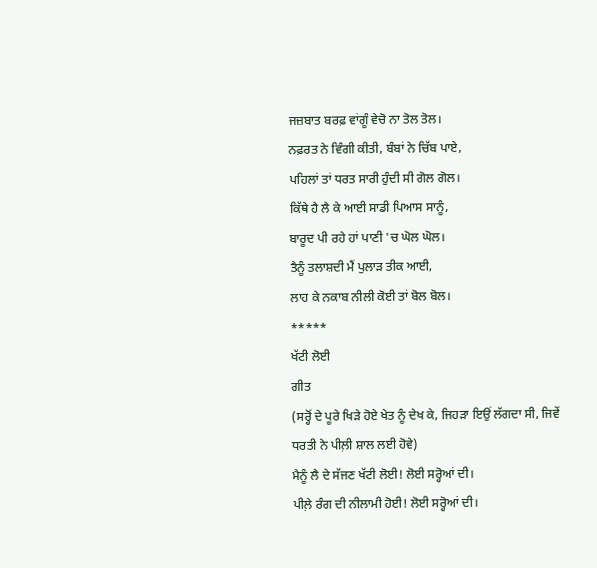ਜਜ਼ਬਾਤ ਬਰਫ਼ ਵਾਂਗੂੰ ਵੇਚੋ ਨਾ ਤੋਲ ਤੋਲ।
ਨਫ਼ਰਤ ਨੇ ਵਿੰਗੀ ਕੀਤੀ, ਬੰਬਾਂ ਨੇ ਚਿੱਬ ਪਾਏ,
ਪਹਿਲਾਂ ਤਾਂ ਧਰਤ ਸਾਰੀ ਹੁੰਦੀ ਸੀ ਗੋਲ ਗੋਲ।
ਕਿੱਥੇ ਹੈ ਲੈ ਕੇ ਆਈ ਸਾਡੀ ਪਿਆਸ ਸਾਨੂੰ,
ਬਾਰੂਦ ਪੀ ਰਹੇ ਹਾਂ ਪਾਣੀ 'ਚ ਘੋਲ ਘੋਲ।
ਤੈਨੂੰ ਤਲਾਸ਼ਦੀ ਮੈਂ ਪੁਲਾੜ ਤੀਕ ਆਈ,
ਲਾਹ ਕੇ ਨਕਾਬ ਨੀਲੀ ਕੋਈ ਤਾਂ ਬੋਲ ਬੋਲ।
*****
ਖੱਟੀ ਲੋਈ
ਗੀਤ
(ਸਰ੍ਹੋਂ ਦੇ ਪੂਰੇ ਖਿੜੇ ਹੋਏ ਖੇਤ ਨੂੰ ਦੇਖ ਕੇ, ਜਿਹੜਾ ਇਉਂ ਲੱਗਦਾ ਸੀ, ਜਿਵੇਂ ਧਰਤੀ ਨੇ ਪੀਲ਼ੀ ਸ਼ਾਲ ਲਈ ਹੋਵੇ)
ਮੈਨੂੰ ਲੈ ਦੇ ਸੱਜਣ ਖੱਟੀ ਲੋਈ! ਲੋਈ ਸਰ੍ਹੋਆਂ ਦੀ।
ਪੀਲ਼ੇ ਰੰਗ ਦੀ ਨੀਲਾਮੀ ਹੋਈ! ਲੋਈ ਸਰ੍ਹੋਆਂ ਦੀ।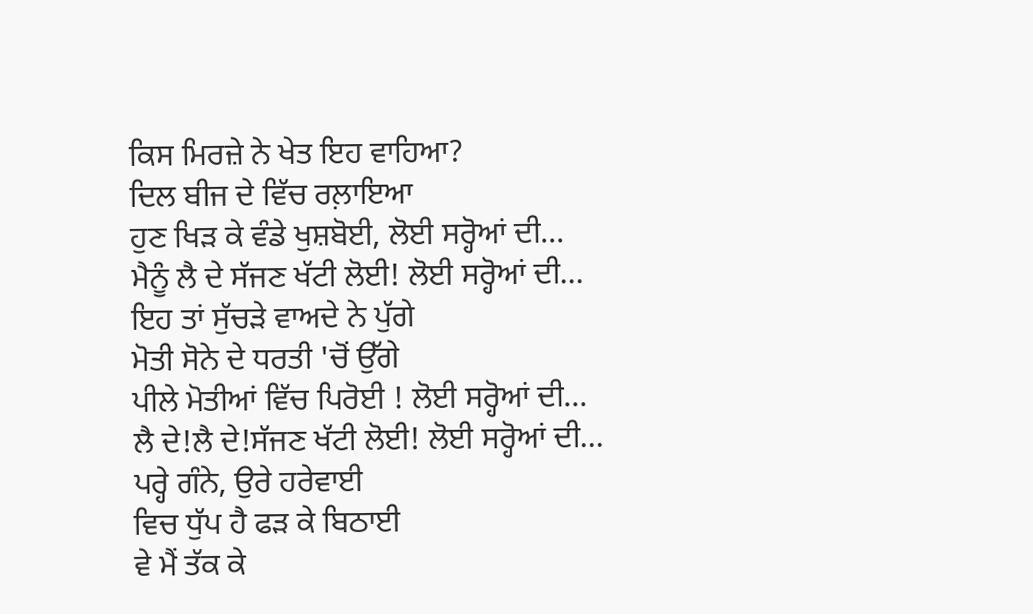ਕਿਸ ਮਿਰਜ਼ੇ ਨੇ ਖੇਤ ਇਹ ਵਾਹਿਆ?
ਦਿਲ ਬੀਜ ਦੇ ਵਿੱਚ ਰਲ਼ਾਇਆ
ਹੁਣ ਖਿੜ ਕੇ ਵੰਡੇ ਖੁਸ਼ਬੋਈ, ਲੋਈ ਸਰ੍ਹੋਆਂ ਦੀ...
ਮੈਨੂੰ ਲੈ ਦੇ ਸੱਜਣ ਖੱਟੀ ਲੋਈ! ਲੋਈ ਸਰ੍ਹੋਆਂ ਦੀ...
ਇਹ ਤਾਂ ਸੁੱਚੜੇ ਵਾਅਦੇ ਨੇ ਪੁੱਗੇ
ਮੋਤੀ ਸੋਨੇ ਦੇ ਧਰਤੀ 'ਚੋਂ ਉੱਗੇ
ਪੀਲੇ ਮੋਤੀਆਂ ਵਿੱਚ ਪਿਰੋਈ ! ਲੋਈ ਸਰ੍ਹੋਆਂ ਦੀ...
ਲੈ ਦੇ!ਲੈ ਦੇ!ਸੱਜਣ ਖੱਟੀ ਲੋਈ! ਲੋਈ ਸਰ੍ਹੋਆਂ ਦੀ...
ਪਰ੍ਹੇ ਗੰਨੇ, ਉਰੇ ਹਰੇਵਾਈ
ਵਿਚ ਧੁੱਪ ਹੈ ਫੜ ਕੇ ਬਿਠਾਈ
ਵੇ ਮੈਂ ਤੱਕ ਕੇ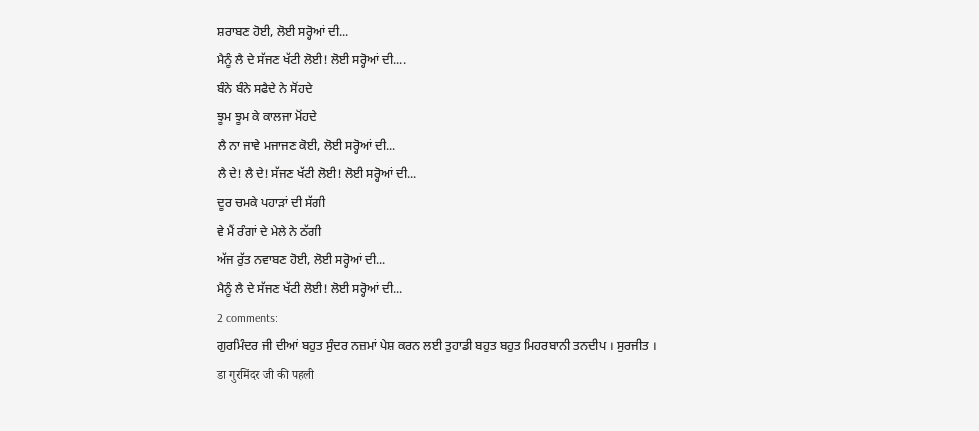ਸ਼ਰਾਬਣ ਹੋਈ, ਲੋਈ ਸਰ੍ਹੋਆਂ ਦੀ...
ਮੈਨੂੰ ਲੈ ਦੇ ਸੱਜਣ ਖੱਟੀ ਲੋਈ! ਲੋਈ ਸਰ੍ਹੋਆਂ ਦੀ....
ਬੰਨੇ ਬੰਨੇ ਸਫੈਦੇ ਨੇ ਸੋਂਹਦੇ
ਝੂਮ ਝੂਮ ਕੇ ਕਾਲਜਾ ਮੋਂਹਦੇ
ਲੈ ਨਾ ਜਾਵੇ ਮਜਾਜਣ ਕੋਈ, ਲੋਈ ਸਰ੍ਹੋਆਂ ਦੀ...
ਲੈ ਦੇ! ਲੈ ਦੇ! ਸੱਜਣ ਖੱਟੀ ਲੋਈ! ਲੋਈ ਸਰ੍ਹੋਆਂ ਦੀ...
ਦੂਰ ਚਮਕੇ ਪਹਾੜਾਂ ਦੀ ਸੱਗੀ
ਵੇ ਮੈਂ ਰੰਗਾਂ ਦੇ ਮੇਲੇ ਨੇ ਠੱਗੀ
ਅੱਜ ਰੁੱਤ ਨਵਾਬਣ ਹੋਈ, ਲੋਈ ਸਰ੍ਹੋਆਂ ਦੀ...
ਮੈਨੂੰ ਲੈ ਦੇ ਸੱਜਣ ਖੱਟੀ ਲੋਈ! ਲੋਈ ਸਰ੍ਹੋਆਂ ਦੀ...
2 comments:
ਗੁਰਮਿੰਦਰ ਜੀ ਦੀਆਂ ਬਹੁਤ ਸੁੰਦਰ ਨਜ਼ਮਾਂ ਪੇਸ਼ ਕਰਨ ਲਈ ਤੁਹਾਡੀ ਬਹੁਤ ਬਹੁਤ ਮਿਹਰਬਾਨੀ ਤਨਦੀਪ । ਸੁਰਜੀਤ ।
डा गुरमिंदर जी की पहली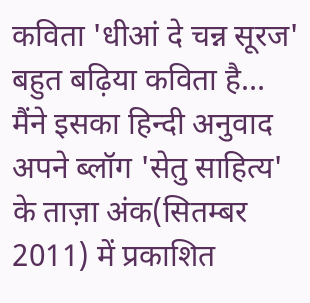कविता 'धीआं दे चन्न सूरज' बहुत बढ़िया कविता है… मैंने इसका हिन्दी अनुवाद अपने ब्लॉग 'सेतु साहित्य' के ताज़ा अंक(सितम्बर 2011) में प्रकाशित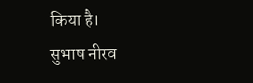किया है।
सुभाष नीरव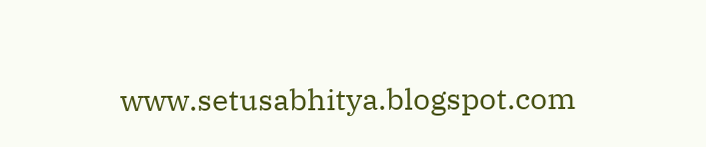www.setusabhitya.blogspot.com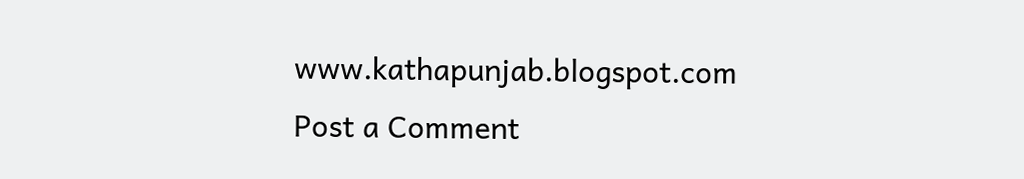www.kathapunjab.blogspot.com
Post a Comment